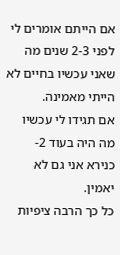אם הייתם אומרים לי לפני 2-3 שנים מה שאני עכשיו בחיים לא הייתי מאמינה.
אם תגידו לי עכשיו מה היה בעוד 2- כנירא אני גם לא יאמין.
כל כך הרבה ציפיות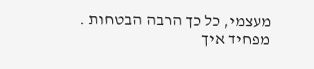מעצמי, כל כך הרבה הבטחות .
מפחיד איך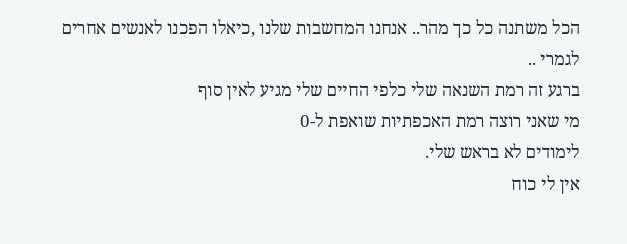הכל משתנה כל כך מהר.. אנחנו המחשבות שלנו ,כיאלו הפכנו לאנשים אחרים לגמרי ..
ברגע זה רמת השנאה שלי כלפי החיים שלי מגיע לאין סוף
מי שאני רוצה רמת האכפתיות שואפת ל-0
לימודים לא בראש שלי.
אין לי כוח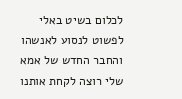לכלום בשיט באלי לפשוט לנסוע לאנשהו
והחבר החדש של אמא שלי רוצה לקחת אותנו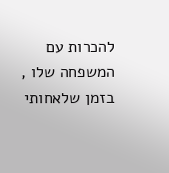להכרות עם המשפחה שלו ,
בזמן שלאחותי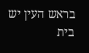בראש העין יש בית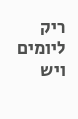ריק ליומים ויש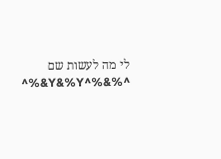לי מה לעשות שם ^%&%^Y&%Y&%^